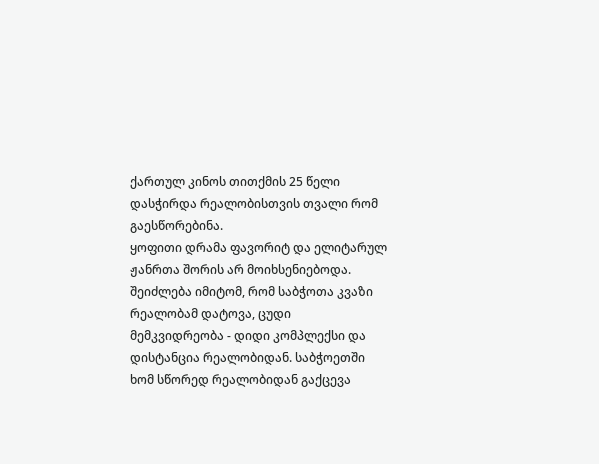ქართულ კინოს თითქმის 25 წელი დასჭირდა რეალობისთვის თვალი რომ
გაესწორებინა.
ყოფითი დრამა ფავორიტ და ელიტარულ ჟანრთა შორის არ მოიხსენიებოდა.
შეიძლება იმიტომ, რომ საბჭოთა კვაზი რეალობამ დატოვა, ცუდი
მემკვიდრეობა - დიდი კომპლექსი და დისტანცია რეალობიდან. საბჭოეთში
ხომ სწორედ რეალობიდან გაქცევა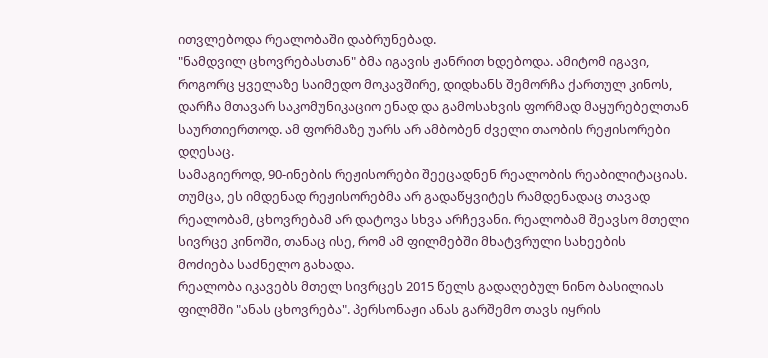ითვლებოდა რეალობაში დაბრუნებად.
"ნამდვილ ცხოვრებასთან" ბმა იგავის ჟანრით ხდებოდა. ამიტომ იგავი,
როგორც ყველაზე საიმედო მოკავშირე, დიდხანს შემორჩა ქართულ კინოს,
დარჩა მთავარ საკომუნიკაციო ენად და გამოსახვის ფორმად მაყურებელთან
საურთიერთოდ. ამ ფორმაზე უარს არ ამბობენ ძველი თაობის რეჟისორები
დღესაც.
სამაგიეროდ, 90-ინების რეჟისორები შეეცადნენ რეალობის რეაბილიტაციას.
თუმცა, ეს იმდენად რეჟისორებმა არ გადაწყვიტეს რამდენადაც თავად
რეალობამ, ცხოვრებამ არ დატოვა სხვა არჩევანი. რეალობამ შეავსო მთელი
სივრცე კინოში, თანაც ისე, რომ ამ ფილმებში მხატვრული სახეების
მოძიება საძნელო გახადა.
რეალობა იკავებს მთელ სივრცეს 2015 წელს გადაღებულ ნინო ბასილიას
ფილმში "ანას ცხოვრება". პერსონაჟი ანას გარშემო თავს იყრის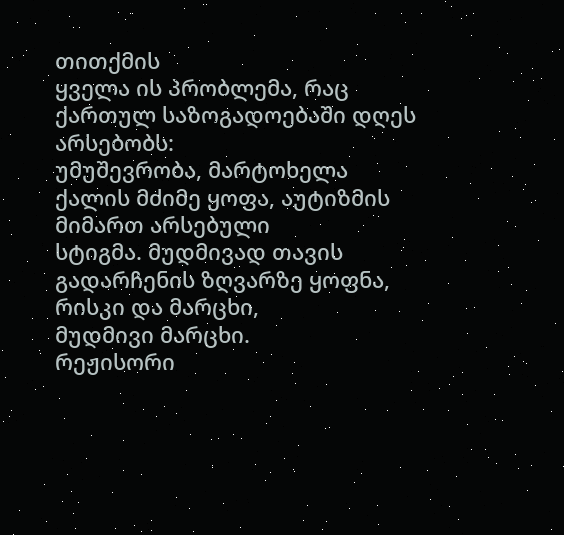თითქმის
ყველა ის პრობლემა, რაც ქართულ საზოგადოებაში დღეს არსებობს:
უმუშევრობა, მარტოხელა ქალის მძიმე ყოფა, აუტიზმის მიმართ არსებული
სტიგმა. მუდმივად თავის გადარჩენის ზღვარზე ყოფნა, რისკი და მარცხი,
მუდმივი მარცხი.
რეჟისორი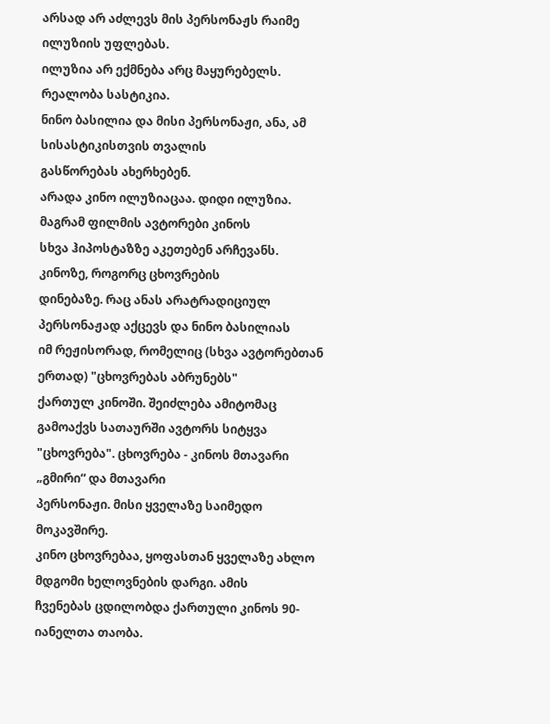არსად არ აძლევს მის პერსონაჟს რაიმე ილუზიის უფლებას.
ილუზია არ ექმნება არც მაყურებელს. რეალობა სასტიკია.
ნინო ბასილია და მისი პერსონაჟი, ანა, ამ სისასტიკისთვის თვალის
გასწორებას ახერხებენ.
არადა კინო ილუზიაცაა. დიდი ილუზია. მაგრამ ფილმის ავტორები კინოს
სხვა ჰიპოსტაზზე აკეთებენ არჩევანს. კინოზე, როგორც ცხოვრების
დინებაზე. რაც ანას არატრადიციულ პერსონაჟად აქცევს და ნინო ბასილიას
იმ რეჟისორად, რომელიც (სხვა ავტორებთან ერთად) "ცხოვრებას აბრუნებს"
ქართულ კინოში. შეიძლება ამიტომაც გამოაქვს სათაურში ავტორს სიტყვა
"ცხოვრება". ცხოვრება - კინოს მთავარი „გმირი“ და მთავარი
პერსონაჟი. მისი ყველაზე საიმედო მოკავშირე.
კინო ცხოვრებაა, ყოფასთან ყველაზე ახლო მდგომი ხელოვნების დარგი. ამის
ჩვენებას ცდილობდა ქართული კინოს 90-იანელთა თაობა.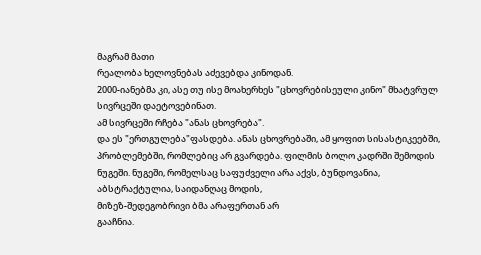მაგრამ მათი
რეალობა ხელოვნებას აძევებდა კინოდან.
2000-იანებმა კი, ასე თუ ისე მოახერხეს "ცხოვრებისეული კინო" მხატვრულ
სივრცეში დაეტოვებინათ.
ამ სივრცეში რჩება "ანას ცხოვრება".
და ეს "ერთგულება"ფასდება. ანას ცხოვრებაში, ამ ყოფით სისასტიკეებში,
პრობლემებში, რომლებიც არ გვარდება. ფილმის ბოლო კადრში შემოდის
ნუგეში. ნუგეში, რომელსაც საფუძველი არა აქვს, ბუნდოვანია,
აბსტრაქტულია, საიდანღაც მოდის,
მიზეზ-შედეგობრივი ბმა არაფერთან არ
გააჩნია.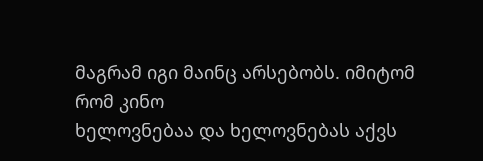მაგრამ იგი მაინც არსებობს. იმიტომ რომ კინო
ხელოვნებაა და ხელოვნებას აქვს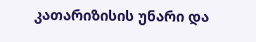კათარიზისის უნარი და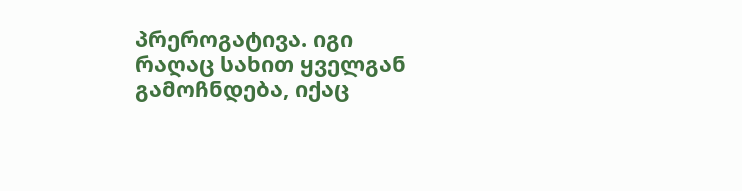პრეროგატივა. იგი
რაღაც სახით ყველგან გამოჩნდება, იქაც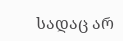სადაც არ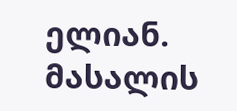ელიან.
მასალის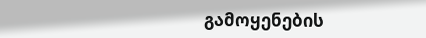გამოყენების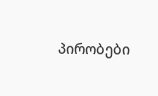პირობები